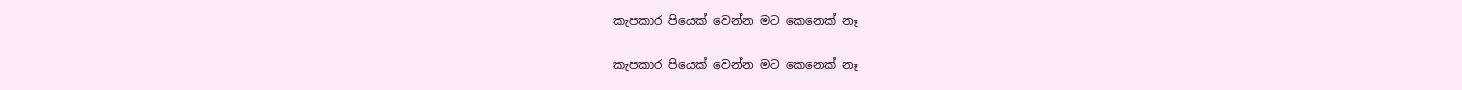කැපකාර පියෙක් වෙන්න මට කෙනෙක් නෑ

කැපකාර පියෙක් වෙන්න මට කෙනෙක් නෑ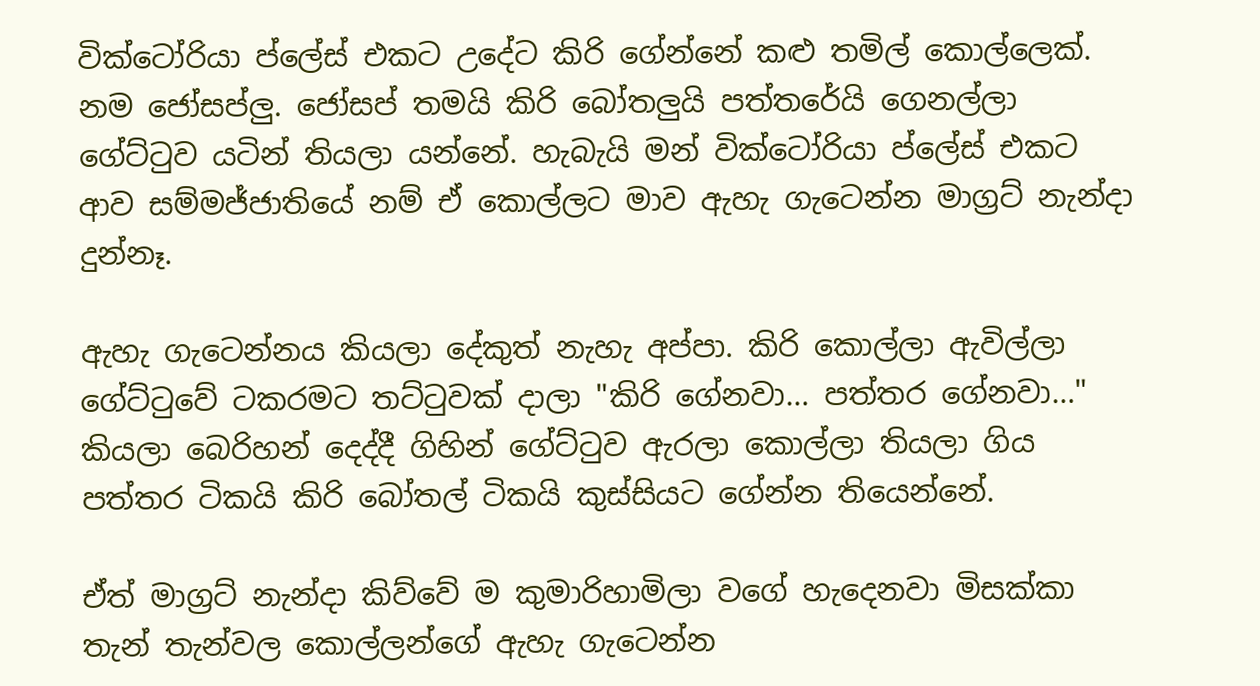වික්ටෝරියා ප්ලේස් එකට උදේට කිරි ගේන්නේ කළු තමිල් කොල්ලෙක්. නම ජෝසප්ලු. ජෝසප් තමයි කිරි බෝතලුයි පත්තරේයි ගෙනල්ලා ගේට්ටුව යටින් තියලා යන්නේ. හැබැයි මන් වික්ටෝරියා ප්ලේස් එකට ආව සම්මජ්ජාතියේ නම් ඒ කොල්ලට මාව ඇහැ ගැටෙන්න මාග්‍රට් නැන්දා දුන්නෑ.

ඇහැ ගැටෙන්නය කියලා දේකුත් නැහැ අප්පා. කිරි කොල්ලා ඇවිල්ලා ගේට්ටුවේ ටකරමට තට්ටුවක් දාලා "කිරි ගේනවා… පත්තර ගේනවා…" කියලා බෙරිහන් දෙද්දී ගිහින් ගේට්ටුව ඇරලා කොල්ලා තියලා ගිය පත්තර ටිකයි කිරි බෝතල් ටිකයි කුස්සියට ගේන්න තියෙන්නේ.

ඒත් මාග්‍රට් නැන්දා කිව්වේ ම කුමාරිහාමිලා වගේ හැදෙනවා මිසක්කා තැන් තැන්වල කොල්ලන්ගේ ඇහැ ගැටෙන්න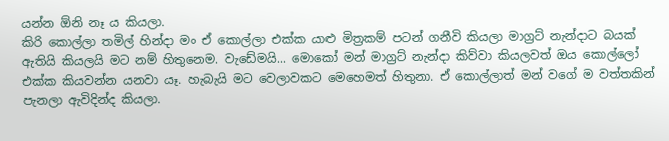යන්න ඕනි නෑ ය කියලා.
කිරි කොල්ලා තමිල් හින්දා මං ඒ කොල්ලා එක්ක යාළු මිත්‍රකම් පටන් ගනීවි කියලා මාග්‍රට් නැන්දාට බයක් ඇතියි කියලයි මට නම් හිතුනෙම. වැඩේමයි... මොකෝ මන් මාග්‍රට් නැන්දා කිව්වා කියලවත් ඔය කොල්ලෝ එක්ක කියවන්න යනවා යෑ. හැබැයි මට වෙලාවකට මෙහෙමත් හිතුනා. ඒ කොල්ලාත් මන් වගේ ම වත්තකින් පැනලා ඇවිදින්ද කියලා.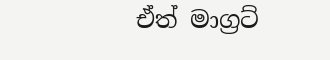ඒත් මාග්‍රට්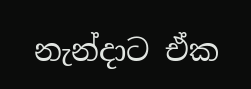නැන්දාට ඒක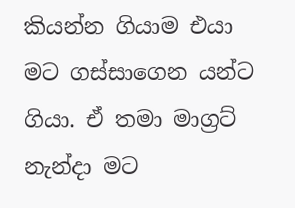කියන්න ගියාම එයා මට ගස්සාගෙන යන්ට ගියා. ඒ තමා මාග්‍රට් නැන්දා මට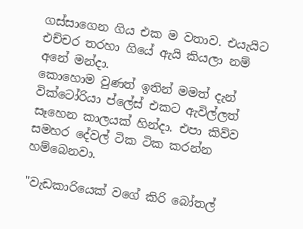ගස්සාගෙන ගිය එක ම වතාව. එයැයිට එච්චර තරහා ගියේ ඇයි කියලා නම් අනේ මන්දා.
කොහොම වුණත් ඉතින් මමත් දැන් වික්ටෝරියා ප්ලේස් එකට ඇවිල්ලත් සෑහෙන කාලයක් හින්දා. එපා කිව්ව සමහර දේවල් ටික ටික කරන්න හම්බෙනවා.

"වැඩකාරියෙක් වගේ කිරි බෝතල්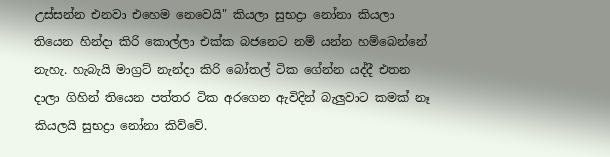උස්සන්න එනවා එහෙම නෙවෙයි" කියලා සුභද්‍රා නෝනා කියලා තියෙන හින්දා කිරි කොල්ලා එක්ක බජනෙට නම් යන්න හම්බෙන්නේ නැහැ. හැබැයි මාග්‍රට් නැන්දා කිරි බෝතල් ටික ගේන්න යද්දී එතන දාලා ගිහින් තියෙන පත්තර ටික අරගෙන ඇවිදින් බැලුවාට කමක් නෑ කියලයි සුභද්‍රා නෝනා කිව්වේ.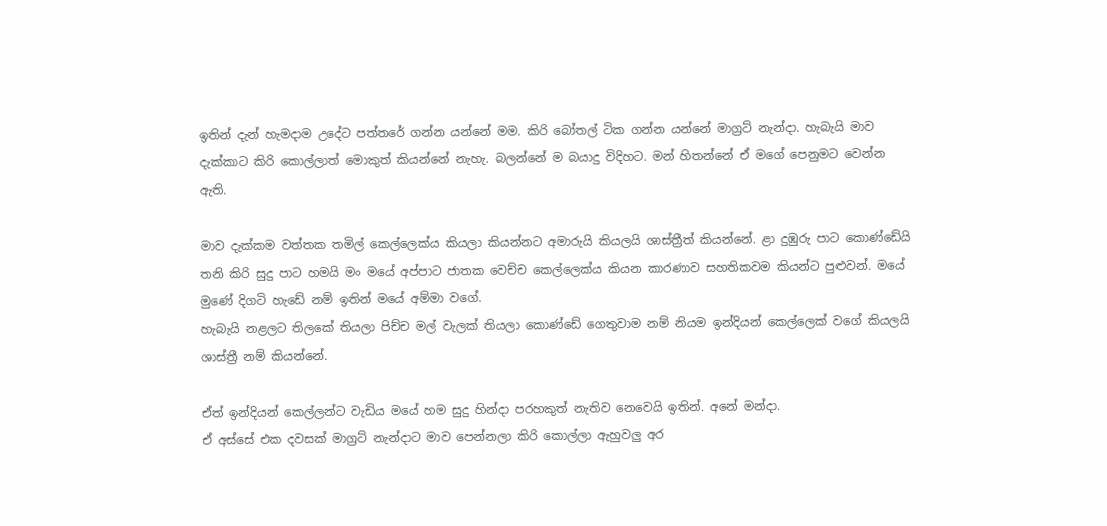ඉතින් දැන් හැමදාම උදේට පත්තරේ ගන්න යන්නේ මම. කිරි බෝතල් ටික ගන්න යන්නේ මාග්‍රට් නැන්දා. හැබැයි මාව දැක්කාට කිරි කොල්ලාත් මොකුත් කියන්නේ නැහැ. බලන්නේ ම බයාදු විදිහට. මන් හිතන්නේ ඒ මගේ පෙනුමට වෙන්න ඇති.

මාව දැක්කම වත්තක තමිල් කෙල්ලෙක්ය කියලා කියන්නට අමාරුයි කියලයි ශාස්ත්‍රීත් කියන්නේ. ළා දුඹුරු පාට කොණ්ඩේයි තනි කිරි සුදු පාට හමයි මං මයේ අප්පාට ජාතක වෙච්ච කෙල්ලෙක්ය කියන කාරණාව සහතිකවම කියන්ට පුළුවන්. මයේ මුණේ දිගටි හැඩේ නම් ඉතින් මයේ අම්මා වගේ.
හැබැයි නළලට තිලකේ තියලා පිච්ච මල් වැලක් තියලා කොණ්ඩේ ගෙතුවාම නම් නියම ඉන්දියන් කෙල්ලෙක් වගේ කියලයි ශාස්ත්‍රී නම් කියන්නේ.

ඒත් ඉන්දියන් කෙල්ලන්ට වැඩිය මයේ හම සුදු හින්දා පරහකුත් නැතිව නෙවෙයි ඉතින්. අනේ මන්දා.
ඒ අස්සේ එක දවසක් මාග්‍රට් නැන්දාට මාව පෙන්නලා කිරි කොල්ලා ඇහුවලු අර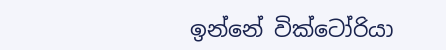ඉන්නේ වික්ටෝරියා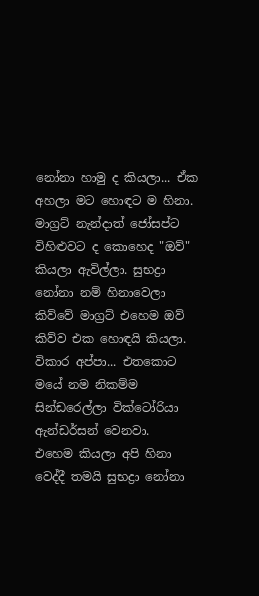නෝනා හාමු ද කියලා... ඒක අහලා මට හොඳට ම හිනා. මාග්‍රට් නැන්දාත් ජෝසප්ට විහිළුවට ද කොහෙද "ඔව්" කියලා ඇවිල්ලා. සුභද්‍රා නෝනා නම් හිනාවෙලා කිව්වේ මාග්‍රට් එහෙම ඔව් කිව්ව එක හොඳයි කියලා. විකාර අප්පා... එතකොට මයේ නම නිකම්ම සින්ඩරෙල්ලා වික්ටෝරියා ඇන්ඩර්සන් වෙනවා.
එහෙම කියලා අපි හිනා වෙද්දී තමයි සුභද්‍රා නෝනා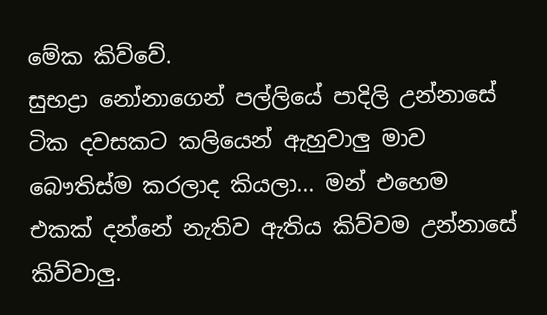මේක කිව්වේ.
සුභද්‍රා නෝනාගෙන් පල්ලියේ පාදිලි උන්නාසේ ටික දවසකට කලියෙන් ඇහුවාලු මාව බෞතිස්ම කරලාද කියලා... මන් එහෙම එකක් දන්නේ නැතිව ඇතිය කිව්වම උන්නාසේ කිව්වාලු.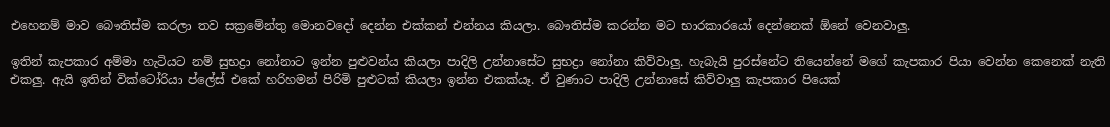එහෙනම් මාව බෞතිස්ම කරලා තව සක්‍රමේන්තු මොනවදෝ දෙන්න එක්කන් එන්නය කියලා. බෞතිස්ම කරන්න මට භාරකාරයෝ දෙන්නෙක් ඕනේ වෙනවාලු.

ඉතින් කැපකාර අම්මා හැටියට නම් සුභද්‍රා නෝනාට ඉන්න පුළුවන්ය කියලා පාදිලි උන්නාසේට සුභද්‍රා නෝනා කිව්වාලු. හැබැයි පුරස්නේට තියෙන්නේ මගේ කැපකාර පියා වෙන්න කෙනෙක් නැති එකලු. ඇයි ඉතින් වික්ටෝරියා ප්ලේස් එකේ හරිහමන් පිරිමි පුළුටක් කියලා ඉන්න එකක්යෑ. ඒ වුණාට පාදිලි උන්නාසේ කිව්වාලු කැපකාර පියෙක්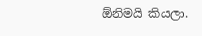ඕනිමයි කියලා.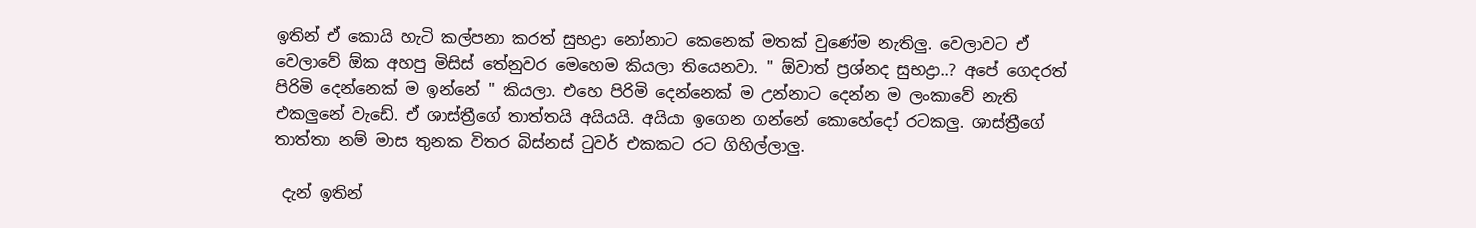ඉතින් ඒ කොයි හැටි කල්පනා කරත් සුභද්‍රා නෝනාට කෙනෙක් මතක් වුණේම නැතිලු. වෙලාවට ඒ වෙලාවේ ඕක අහපු මිසිස් තේනුවර මෙහෙම කියලා තියෙනවා. " ඕවාත් ප්‍රශ්නද සුභද්‍රා..? අපේ ගෙදරත් පිරිමි දෙන්නෙක් ම ඉන්නේ " කියලා. එහෙ පිරිමි දෙන්නෙක් ම උන්නාට දෙන්න ම ලංකාවේ නැති එකලුනේ වැඩේ. ඒ ශාස්ත්‍රීගේ තාත්තයි අයියයි. අයියා ඉගෙන ගන්නේ කොහේදෝ රටකලු. ශාස්ත්‍රීගේ තාත්තා නම් මාස තුනක විතර බිස්නස් ටුවර් එකකට රට ගිහිල්ලාලු.

 දැන් ඉතින්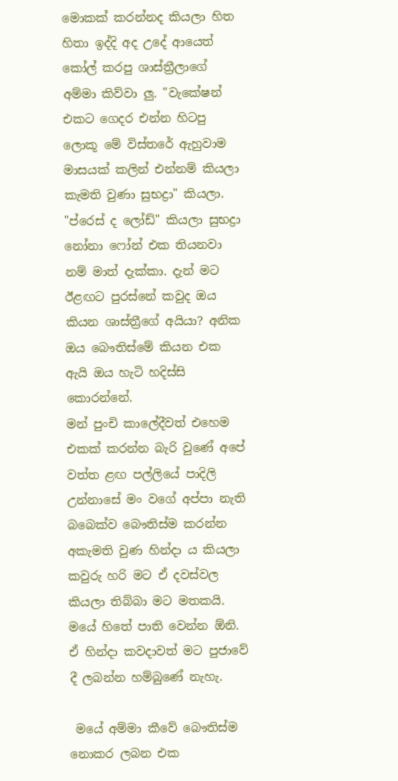මොකක් කරන්නද කියලා හිත හිතා ඉද්දි අද උදේ ආයෙත් කෝල් කරපු ශාස්ත්‍රීලාගේ අම්මා කිව්වා ලු. "වැකේෂන් එකට ගෙදර එන්න හිටපු ලොකූ මේ විස්තරේ ඇහුවාම මාසයක් කලින් එන්නම් කියලා කැමති වුණා සුභද්‍රා" කියලා.
"ප්රෙස් ද ලෝඩ්" කියලා සුභද්‍රා නෝනා ෆෝන් එක තියනවා නම් මාත් දැක්කා. දැන් මට ඊළඟට පුරස්නේ කවුද ඔය කියන ශාස්ත්‍රීගේ අයියා? අනික ඔය බෞතිස්මේ කියන එක ඇයි ඔය හැටි හදිස්සි කොරන්නේ.
මන් පුංචි කාලේදීවත් එහෙම එකක් කරන්න බැරි වුණේ අපේ වත්ත ළඟ පල්ලියේ පාදිලි උන්නාසේ මං වගේ අප්පා නැති බබෙක්ව බෞතිස්ම කරන්න අකැමති වුණ හින්දා ය කියලා කවුරු හරි මට ඒ දවස්වල කියලා තිබ්බා මට මතකයි. මයේ හිතේ පාති වෙන්න ඕනි. ඒ හින්දා කවදාවත් මට පුජාවේ දී ලබන්න හම්බුණේ නැහැ.

 මයේ අම්මා කීවේ බෞතිස්ම නොකර ලබන එක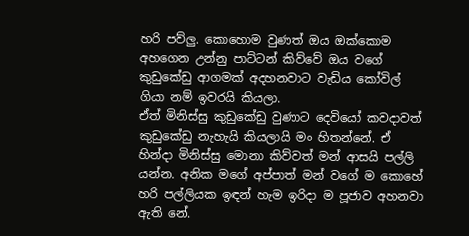හරි පව්ලු. කොහොම වුණත් ඔය ඔක්කොම අහගෙන උන්නු පාට්ටන් කිව්වේ ඔය වගේ කුඩුකේඩු ආගමක් අදහනවාට වැඩිය කෝවිල් ගියා නම් ඉවරයි කියලා.
ඒත් මිනිස්සු කුඩුකේඩු වුණාට දෙවියෝ කවදාවත් කුඩුකේඩු නැහැයි කියලායි මං හිතන්නේ. ඒ හින්දා මිනිස්සු මොනා කිව්වත් මන් ආසයි පල්ලි යන්න. අනික මගේ අප්පාත් මන් වගේ ම කොහේ හරි පල්ලියක ඉඳන් හැම ඉරිදා ම පූජාව අහනවා ඇති නේ.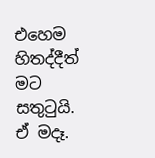එහෙම හිතද්දීත් මට සතුටුයි. ඒ මදෑ.